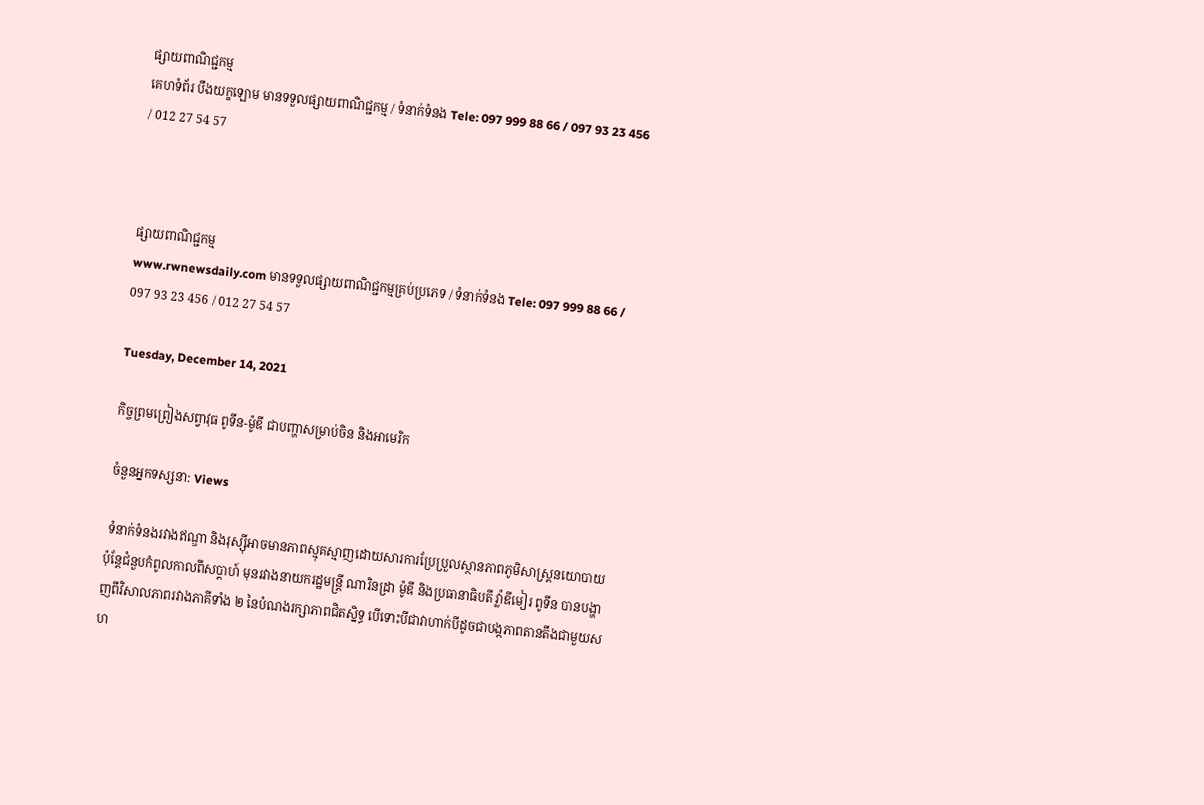ផ្សាយពាណិជ្ជកម្ម
គេហទំព័រ បឹងយក្ខឡោម មានទទួលផ្សាយពាណិជ្ជកម្ម / ទំនាក់ទំនង Tele: 097 999 88 66 / 097 93 23 456 / 012 27 54 57



ផ្សាយពាណិជ្ជកម្ម
www.rwnewsdaily.com មានទទួលផ្សាយពាណិជ្ជកម្មគ្រប់ប្រភេទ / ទំនាក់ទំនង Tele: 097 999 88 66 / 097 93 23 456 / 012 27 54 57

Tuesday, December 14, 2021

កិច្ចព្រមព្រៀងសព្វាវុធ ពូទីន-ម៉ូឌី ជាបញ្ហាសម្រាប់ចិន និងអាមេរិក

ចំនួនអ្នកទស្សនា: Views

 ទំនាក់ទំនងរវាងឥណ្ឌា និងរុស្សុីអាចមានភាពស្មុគស្មាញដោយសារការប្រែប្រួលស្ថានភាពភូមិសាស្ត្រនយោបាយ ប៉ុន្តែជំនួបកំពូលកាលពីសប្ដាហ៍ មុនរវាងនាយករដ្ឋមន្ត្រី ណារិនដ្រា ម៉ូឌី និងប្រធានាធិបតី វ្ល៉ាឌីមៀរ ពូទីន បានបង្ហាញពីវិសាលភាពរវាងភាគីទាំង ២ នៃបំណងរក្សាភាពជិតស្និទ្ធ បើទោះបីជាវាហាក់បីដូចជាបង្កភាពតានតឹងជាមួយសហ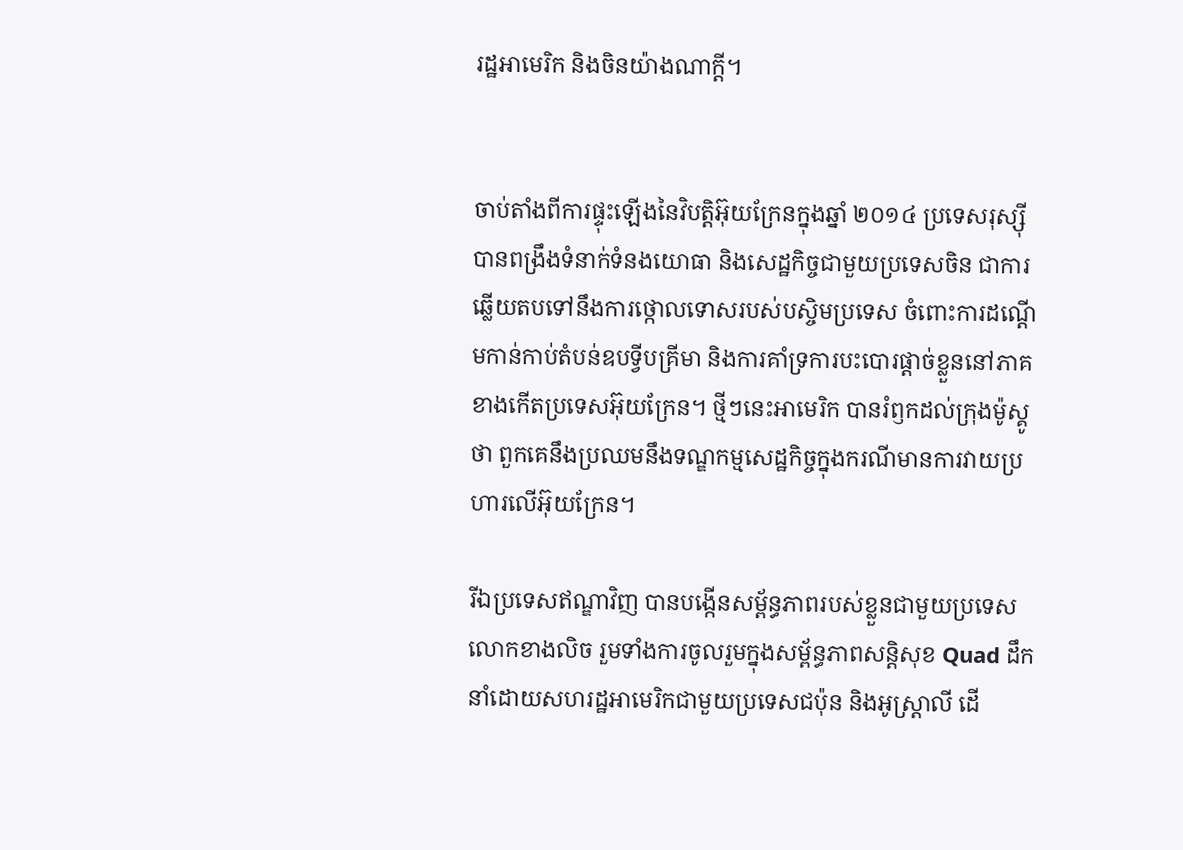រដ្ឋអាមេរិក និងចិនយ៉ាងណាក្ដី។


ចាប់តាំងពីការផ្ទុះឡើងនៃវិបត្តិអ៊ុយក្រែនក្នុងឆ្នាំ ២០១៤ ប្រទេសរុស្ស៊ី បានពង្រឹងទំនាក់ទំនងយោធា និងសេដ្ឋកិច្ចជាមួយប្រទេសចិន ជាការឆ្លើយតបទៅនឹងការថ្កោលទោសរបស់បស្ចិមប្រទេស ចំពោះការដណ្ដើមកាន់កាប់តំបន់ឧបទ្វីបគ្រីមា និងការគាំទ្រការបះបោរផ្ដាច់ខ្លួននៅភាគខាងកើតប្រទេសអ៊ុយក្រែន។ ថ្មីៗនេះអាមេរិក បានរំឭកដល់ក្រុងម៉ូស្គូថា ពួកគេនឹងប្រឈមនឹងទណ្ឌកម្មសេដ្ឋកិច្ចក្នុងករណីមានការវាយប្រហារលើអ៊ុយក្រែន។

រីឯប្រទេសឥណ្ឌាវិញ បានបង្កើនសម្ព័ន្ធភាពរបស់ខ្លួនជាមួយប្រទេសលោកខាងលិច រួមទាំងការចូលរួមក្នុងសម្ព័ន្ធភាពសន្តិសុខ Quad ដឹកនាំដោយសហរដ្ឋអាមេរិកជាមួយប្រទេសជប៉ុន និងអូស្ត្រាលី ដើ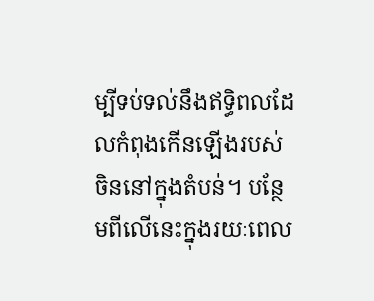ម្បីទប់ទល់នឹងឥទ្ធិពលដែលកំពុងកើនឡើងរបស់ចិននៅក្នុងតំបន់។ បន្ថែមពីលើនេះក្នុងរយៈពេល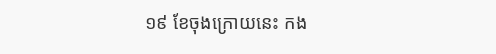១៩ ខែចុងក្រោយនេះ កង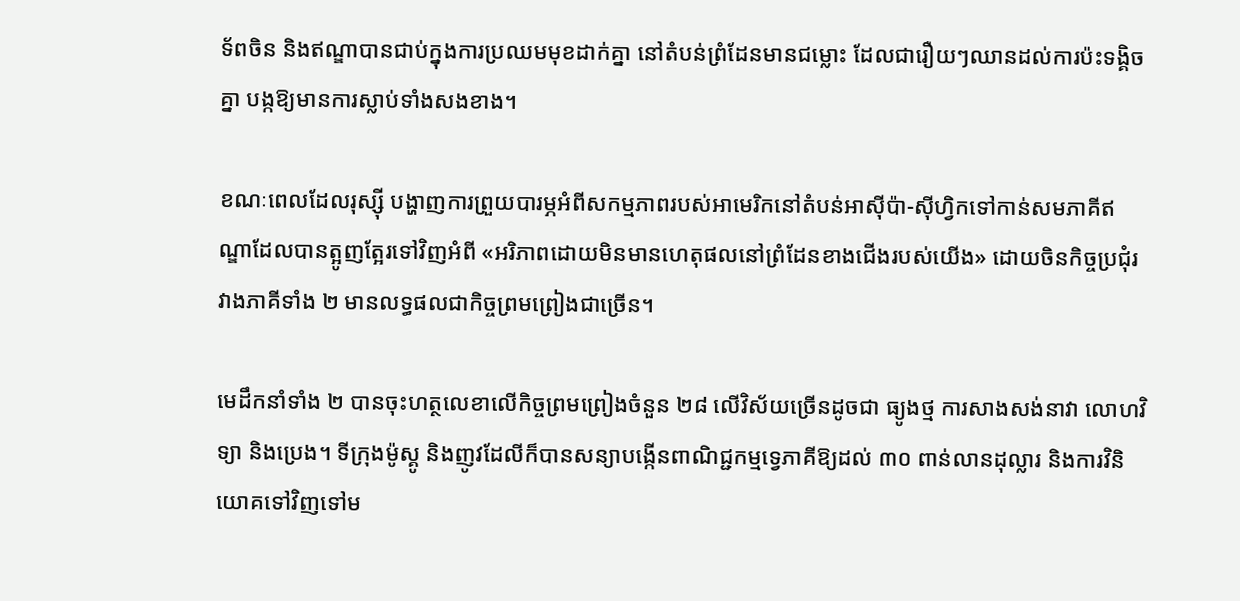ទ័ពចិន និងឥណ្ឌាបានជាប់ក្នុងការប្រឈមមុខដាក់គ្នា នៅតំបន់ព្រំដែនមានជម្លោះ ដែលជារឿយៗឈានដល់ការប៉ះទង្គិចគ្នា បង្កឱ្យមានការស្លាប់ទាំងសងខាង។

ខណៈពេលដែលរុស្ស៊ី បង្ហាញការព្រួយបារម្ភអំពីសកម្មភាពរបស់អាមេរិកនៅតំបន់អាស៊ីប៉ា-ស៊ីហ្វិកទៅកាន់សមភាគីឥណ្ឌាដែលបានត្អូញត្អែរទៅវិញអំពី «អរិភាពដោយមិនមានហេតុផលនៅព្រំដែនខាងជើងរបស់យើង» ដោយចិនកិច្ចប្រជុំរវាងភាគីទាំង ២ មានលទ្ធផលជាកិច្ចព្រមព្រៀងជាច្រើន។

មេដឹកនាំទាំង ២ បានចុះហត្ថលេខាលើកិច្ចព្រមព្រៀងចំនួន ២៨ លើវិស័យច្រើនដូចជា ធ្យូងថ្ម ការសាងសង់នាវា លោហវិទ្យា និងប្រេង។ ទីក្រុងម៉ូស្គូ និងញូវដែលីក៏បានសន្យាបង្កើនពាណិជ្ជកម្មទ្វេភាគីឱ្យដល់ ៣០ ពាន់លានដុល្លារ និងការវិនិយោគទៅវិញទៅម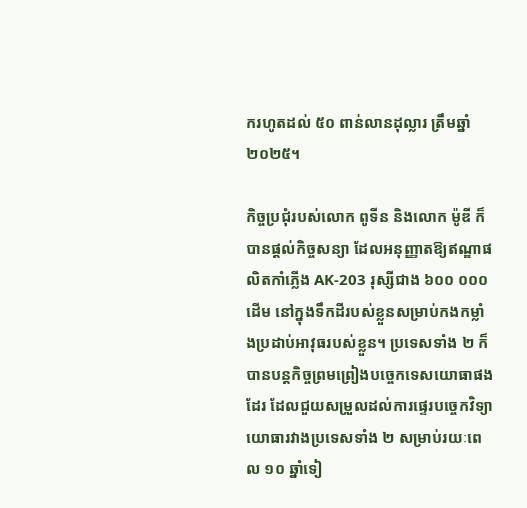ករហូតដល់ ៥០ ពាន់លានដុល្លារ ត្រឹមឆ្នាំ ២០២៥។

កិច្ចប្រជុំរបស់លោក ពូទីន និងលោក ម៉ូឌី ក៏បានផ្តល់កិច្ចសន្យា ដែលអនុញ្ញាតឱ្យឥណ្ឌាផលិតកាំភ្លើង AK-203 រុស្សីជាង ៦០០ ០០០ ដើម នៅក្នុងទឹកដីរបស់ខ្លួនសម្រាប់កងកម្លាំងប្រដាប់អាវុធរបស់ខ្លួន។ ប្រទេសទាំង ២ ក៏បានបន្តកិច្ចព្រមព្រៀងបច្ចេកទេសយោធាផងដែរ ដែលជួយសម្រួលដល់ការផ្ទេរបច្ចេកវិទ្យាយោធារវាងប្រទេសទាំង ២ សម្រាប់រយៈពេល ១០ ឆ្នាំទៀ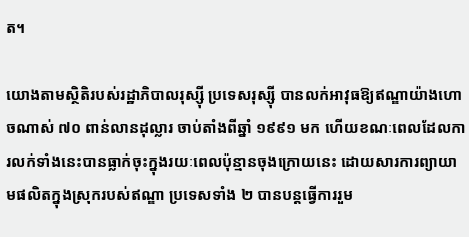ត។

យោងតាមស្ថិតិរបស់រដ្ឋាភិបាលរុស្ស៊ី ប្រទេសរុស្ស៊ី បានលក់អាវុធឱ្យឥណ្ឌាយ៉ាងហោចណាស់ ៧០ ពាន់លានដុល្លារ ចាប់តាំងពីឆ្នាំ ១៩៩១ មក ហើយខណៈពេលដែលការលក់ទាំងនេះបានធ្លាក់ចុះក្នុងរយៈពេលប៉ុន្មានចុងក្រោយនេះ ដោយសារការព្យាយាមផលិតក្នុងស្រុករបស់ឥណ្ឌា ប្រទេសទាំង ២ បានបន្តធ្វើការរួម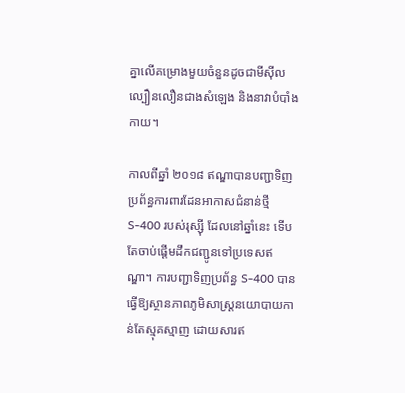គ្នាលើគម្រោងមួយចំនួនដូចជាមីស៊ីលល្បឿនលឿនជាងសំឡេង និងនាវាបំបាំងកាយ។

កាលពីឆ្នាំ ២០១៨ ឥណ្ឌាបានបញ្ជាទិញប្រព័ន្ធការពារដែនអាកាសជំនាន់ថ្មី S-400 របស់រុស្សុី ដែលនៅឆ្នាំនេះ ទើបតែចាប់ផ្ដើមដឹកជញ្ជូនទៅប្រទេសឥណ្ឌា។ ការបញ្ជាទិញប្រព័ន្ធ S-400 បានធ្វើឱ្យស្ថានភាពភូមិសាស្ត្រនយោបាយកាន់តែស្មុគស្មាញ ដោយសារឥ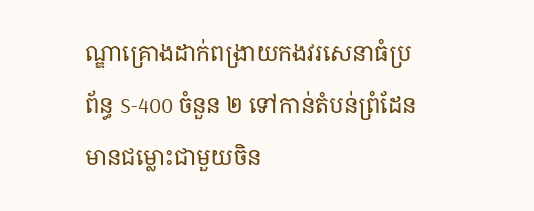ណ្ឌាគ្រោងដាក់ពង្រាយកងវរសេនាធំប្រព័ន្ធ S-400 ចំនួន ២ ទៅកាន់តំបន់ព្រំដែនមានជម្លោះជាមួយចិន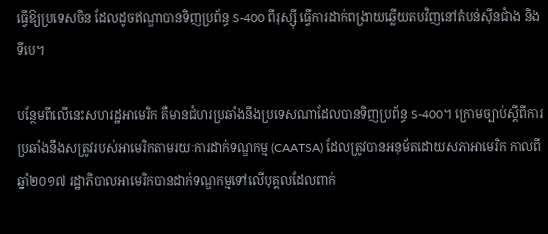ធ្វើឱ្យប្រទេសចិន ដែលដូចឥណ្ឌាបានទិញប្រព័ន្ធ S-400 ពីរុស្ស៊ី ធ្វើការដាក់ពង្រាយឆ្លើយតបវិញនៅតំបន់ស៊ីនជាំង និងទីបេ។

បន្ថែមពីលើនេះសហរដ្ឋអាមេរិក គឺមានជំហរប្រឆាំងនឹងប្រទេសណាដែលបានទិញប្រព័ន្ធ S-400។ ក្រោមច្បាប់ស្ដីពីការប្រឆាំងនឹងសត្រូវរបស់អាមេរិកតាមរយៈការដាក់ទណ្ឌកម្ម (CAATSA) ដែលត្រូវបានអនុម័តដោយសភាអាមេរិក កាលពីឆ្នាំ២០១៧ រដ្ឋាភិបាលអាមេរិកបានដាក់ទណ្ឌកម្មទៅលើបុគ្គលដែលពាក់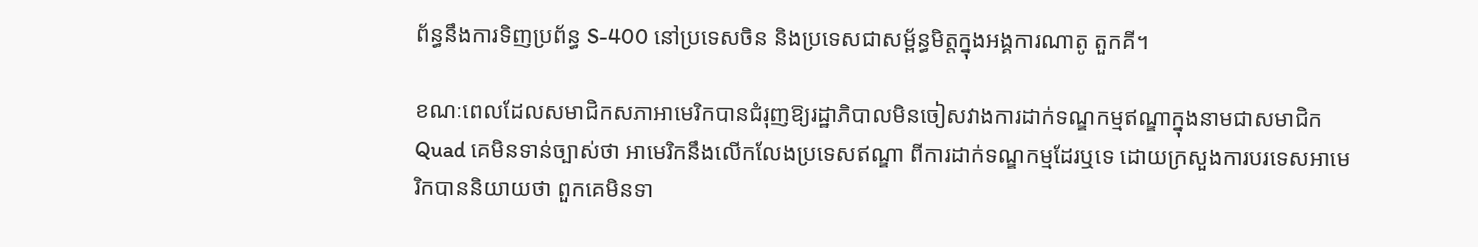ព័ន្ធនឹងការទិញប្រព័ន្ធ S-400 នៅប្រទេសចិន និងប្រទេសជាសម្ព័ន្ធមិត្តក្នុងអង្គការណាតូ តួកគី។

ខណៈពេលដែលសមាជិកសភាអាមេរិកបានជំរុញឱ្យរដ្ឋាភិបាលមិនចៀសវាងការដាក់ទណ្ឌកម្មឥណ្ឌាក្នុងនាមជាសមាជិក Quad គេមិនទាន់ច្បាស់ថា អាមេរិកនឹងលើកលែងប្រទេសឥណ្ឌា ពីការដាក់ទណ្ឌកម្មដែរឬទេ ដោយក្រសួងការបរទេសអាមេរិកបាននិយាយថា ពួកគេមិនទា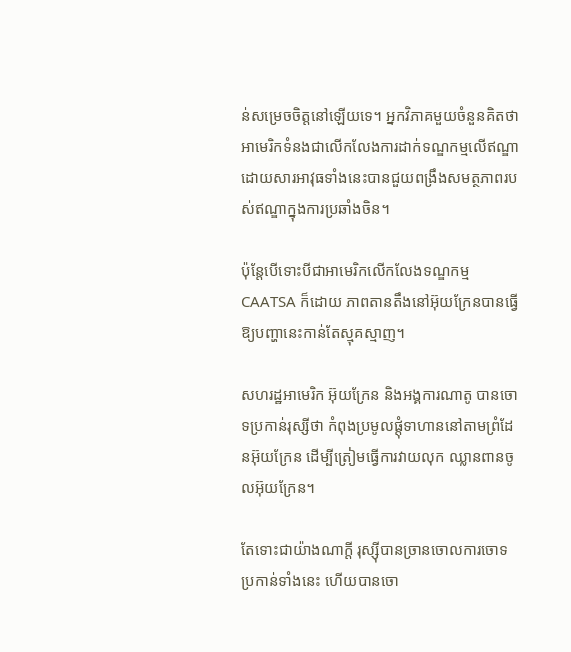ន់សម្រេចចិត្តនៅឡើយទេ។ អ្នកវិភាគមួយចំនួនគិតថា អាមេរិកទំនងជាលើកលែងការដាក់ទណ្ឌកម្មលើឥណ្ឌា ដោយសារអាវុធទាំងនេះបានជួយពង្រឹងសមត្ថភាពរបស់ឥណ្ឌាក្នុងការប្រឆាំងចិន។

ប៉ុន្តែបើទោះបីជាអាមេរិកលើកលែងទណ្ឌកម្ម CAATSA ក៏ដោយ ភាពតានតឹងនៅអ៊ុយក្រែនបានធ្វើឱ្យបញ្ហានេះកាន់តែស្មុគស្មាញ។

សហរដ្ឋអាមេរិក អ៊ុយក្រែន និងអង្គការណាតូ បានចោទប្រកាន់រុស្សីថា កំពុងប្រមូលផ្ដុំទាហាននៅតាមព្រំដែនអ៊ុយក្រែន ដើម្បីត្រៀមធ្វើការវាយលុក ឈ្លានពានចូលអ៊ុយក្រែន។

តែទោះជាយ៉ាងណាក្ដី រុស្សុីបានច្រានចោលការចោទប្រកាន់ទាំងនេះ ហើយបានចោ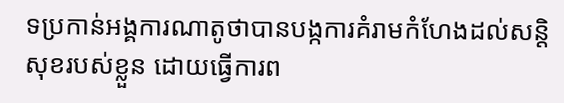ទប្រកាន់អង្គការណាតូថាបានបង្កការគំរាមកំហែងដល់សន្តិសុខរបស់ខ្លួន ដោយធ្វើការព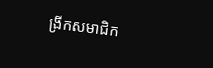ង្រីកសមាជិក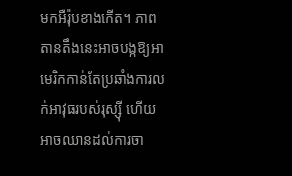មកអឺរ៉ុបខាងកើត។ ភាពតានតឹងនេះអាចបង្កឱ្យអាមេរិកកាន់តែប្រឆាំងការលក់អាវុធរបស់រុស្សុី ហើយអាចឈានដល់ការចា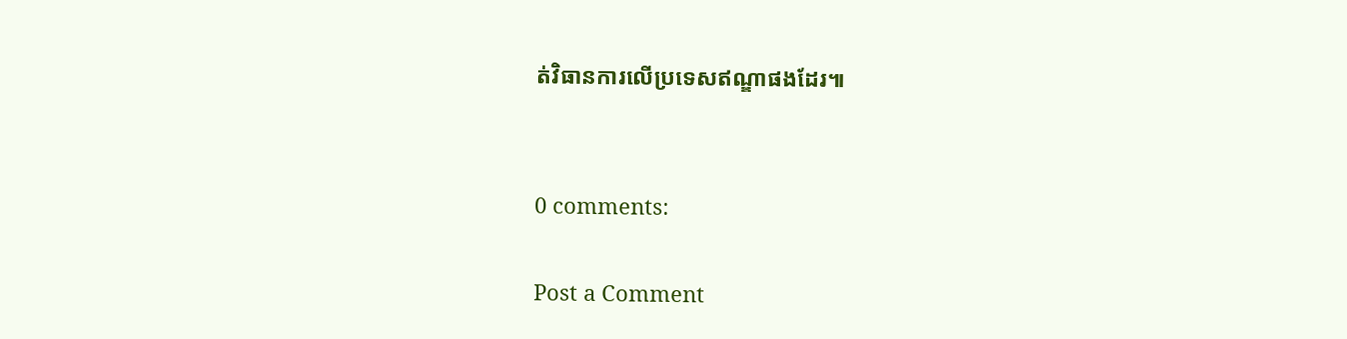ត់វិធានការលើប្រទេសឥណ្ឌាផងដែរ៕


0 comments:

Post a Comment